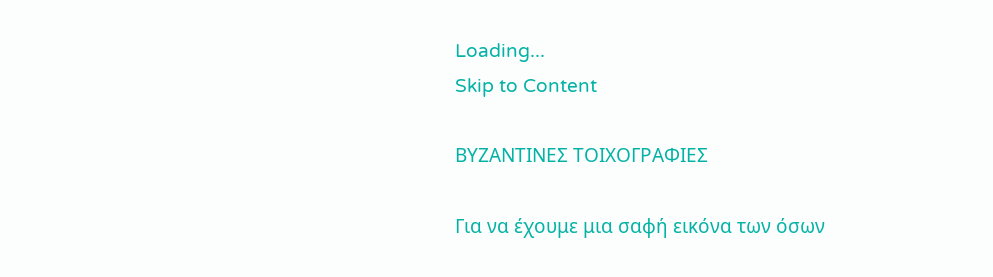Loading...
Skip to Content

ΒΥΖΑΝΤΙΝΕΣ ΤΟΙΧΟΓΡΑΦΙΕΣ

Για να έχουμε μια σαφή εικόνα των όσων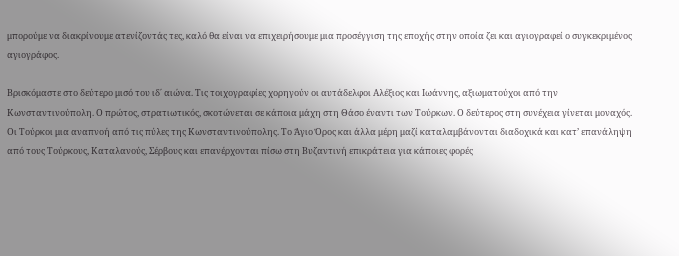μπορούμε να διακρίνουμε ατενίζοντάς τες, καλό θα είναι να επιχειρήσουμε μια προσέγγιση της εποχής στην οποία ζει και αγιογραφεί ο συγκεκριμένος αγιογράφος.

Βρισκόμαστε στο δεύτερο μισό του ιδ΄ αιώνα. Τις τοιχογραφίες χορηγούν οι αυτάδελφοι Αλέξιος και Ιωάννης, αξιωματούχοι από την Κωνσταντινούπολη. Ο πρώτος, στρατιωτικός, σκοτώνεται σε κάποια μάχη στη Θάσο έναντι των Τούρκων. Ο δεύτερος στη συνέχεια γίνεται μοναχός. Οι Τούρκοι μια αναπνοή από τις πύλες της Κωνσταντινούπολης. Το Άγιο Όρος και άλλα μέρη μαζί καταλαμβάνονται διαδοχικά και κατ’ επανάληψη από τους Τούρκους, Καταλανούς, Σέρβους και επανέρχονται πίσω στη Βυζαντινή επικράτεια για κάποιες φορές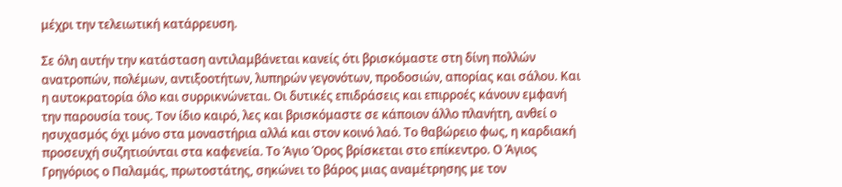μέχρι την τελειωτική κατάρρευση.

Σε όλη αυτήν την κατάσταση αντιλαμβάνεται κανείς ότι βρισκόμαστε στη δίνη πολλών ανατροπών, πολέμων, αντιξοοτήτων, λυπηρών γεγονότων, προδοσιών, απορίας και σάλου. Και η αυτοκρατορία όλο και συρρικνώνεται. Οι δυτικές επιδράσεις και επιρροές κάνουν εμφανή την παρουσία τους. Τον ίδιο καιρό, λες και βρισκόμαστε σε κάποιον άλλο πλανήτη, ανθεί ο ησυχασμός όχι μόνο στα μοναστήρια αλλά και στον κοινό λαό. Το θαβώρειο φως, η καρδιακή προσευχή συζητιούνται στα καφενεία. Το Άγιο Όρος βρίσκεται στο επίκεντρο. Ο Άγιος Γρηγόριος ο Παλαμάς, πρωτοστάτης, σηκώνει το βάρος μιας αναμέτρησης με τον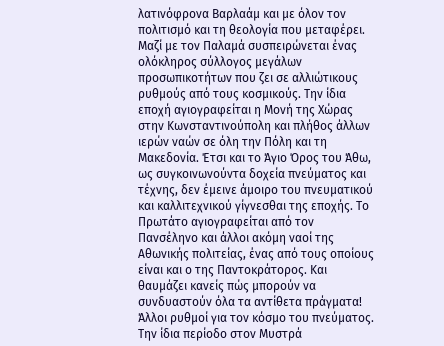λατινόφρονα Βαρλαάμ και με όλον τον πολιτισμό και τη θεολογία που μεταφέρει. Μαζί με τον Παλαμά συσπειρώνεται ένας ολόκληρος σύλλογος μεγάλων προσωπικοτήτων που ζει σε αλλιώτικους ρυθμούς από τους κοσμικούς. Την ίδια εποχή αγιογραφείται η Μονή της Χώρας στην Κωνσταντινούπολη και πλήθος άλλων ιερών ναών σε όλη την Πόλη και τη Μακεδονία. Έτσι και το Άγιο Όρος του Άθω, ως συγκοινωνούντα δοχεία πνεύματος και τέχνης, δεν έμεινε άμοιρο του πνευματικού και καλλιτεχνικού γίγνεσθαι της εποχής. Το Πρωτάτο αγιογραφείται από τον Πανσέληνο και άλλοι ακόμη ναοί της Αθωνικής πολιτείας, ένας από τους οποίους είναι και ο της Παντοκράτορος. Και θαυμάζει κανείς πώς μπορούν να συνδυαστούν όλα τα αντίθετα πράγματα! Άλλοι ρυθμοί για τον κόσμο του πνεύματος. Την ίδια περίοδο στον Μυστρά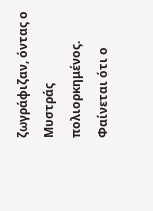ζωγράφιζαν, όντας ο Μυστράς πολιορκημένος. Φαίνεται ότι ο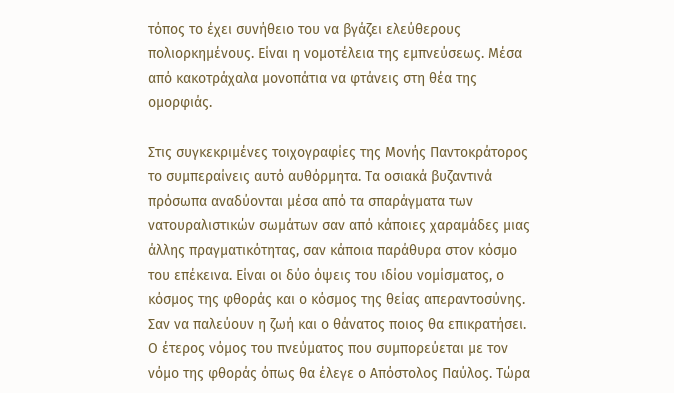τόπος το έχει συνήθειο του να βγάζει ελεύθερους πολιορκημένους. Είναι η νομοτέλεια της εμπνεύσεως. Μέσα από κακοτράχαλα μονοπάτια να φτάνεις στη θέα της ομορφιάς.

Στις συγκεκριμένες τοιχογραφίες της Μονής Παντοκράτορος το συμπεραίνεις αυτό αυθόρμητα. Τα οσιακά βυζαντινά πρόσωπα αναδύονται μέσα από τα σπαράγματα των νατουραλιστικών σωμάτων σαν από κάποιες χαραμάδες μιας άλλης πραγματικότητας, σαν κάποια παράθυρα στον κόσμο του επέκεινα. Είναι οι δύο όψεις του ιδίου νομίσματος, ο κόσμος της φθοράς και ο κόσμος της θείας απεραντοσύνης. Σαν να παλεύουν η ζωή και ο θάνατος ποιος θα επικρατήσει. Ο έτερος νόμος του πνεύματος που συμπορεύεται με τον νόμο της φθοράς όπως θα έλεγε ο Απόστολος Παύλος. Τώρα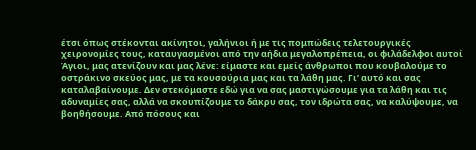έτσι όπως στέκονται ακίνητοι, γαλήνιοι ή με τις πομπώδεις τελετουργικές χειρονομίες τους, καταυγασμένοι από την αήδια μεγαλοπρέπεια, οι φιλάδελφοι αυτοί Άγιοι, μας ατενίζουν και μας λένε: είμαστε και εμείς άνθρωποι που κουβαλούμε το οστράκινο σκεύος μας, με τα κουσούρια μας και τα λάθη μας. Γι’ αυτό και σας καταλαβαίνουμε. Δεν στεκόμαστε εδώ για να σας μαστιγώσουμε για τα λάθη και τις αδυναμίες σας, αλλά να σκουπίζουμε το δάκρυ σας, τον ιδρώτα σας, να καλύψουμε, να βοηθήσουμε. Από πόσους και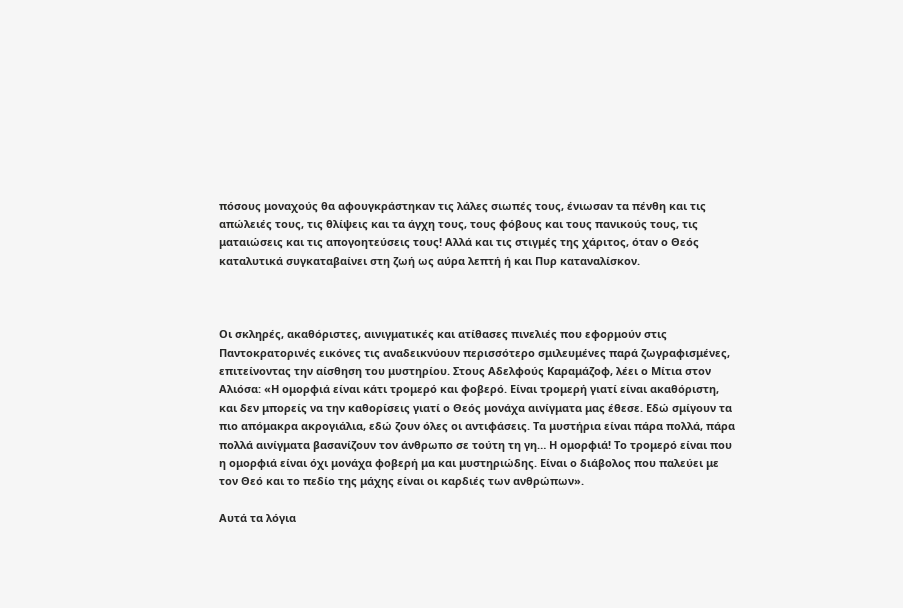πόσους μοναχούς θα αφουγκράστηκαν τις λάλες σιωπές τους, ένιωσαν τα πένθη και τις απώλειές τους, τις θλίψεις και τα άγχη τους, τους φόβους και τους πανικούς τους, τις ματαιώσεις και τις απογοητεύσεις τους! Αλλά και τις στιγμές της χάριτος, όταν ο Θεός καταλυτικά συγκαταβαίνει στη ζωή ως αύρα λεπτή ή και Πυρ καταναλίσκον.



Οι σκληρές, ακαθόριστες, αινιγματικές και ατίθασες πινελιές που εφορμούν στις Παντοκρατορινές εικόνες τις αναδεικνύουν περισσότερο σμιλευμένες παρά ζωγραφισμένες, επιτείνοντας την αίσθηση του μυστηρίου. Στους Αδελφούς Καραμάζοφ, λέει ο Μίτια στον Αλιόσα: «Η ομορφιά είναι κάτι τρομερό και φοβερό. Είναι τρομερή γιατί είναι ακαθόριστη, και δεν μπορείς να την καθορίσεις γιατί ο Θεός μονάχα αινίγματα μας έθεσε. Εδώ σμίγουν τα πιο απόμακρα ακρογιάλια, εδώ ζουν όλες οι αντιφάσεις. Τα μυστήρια είναι πάρα πολλά, πάρα πολλά αινίγματα βασανίζουν τον άνθρωπο σε τούτη τη γη… Η ομορφιά! Το τρομερό είναι που η ομορφιά είναι όχι μονάχα φοβερή μα και μυστηριώδης. Είναι ο διάβολος που παλεύει με τον Θεό και το πεδίο της μάχης είναι οι καρδιές των ανθρώπων».

Αυτά τα λόγια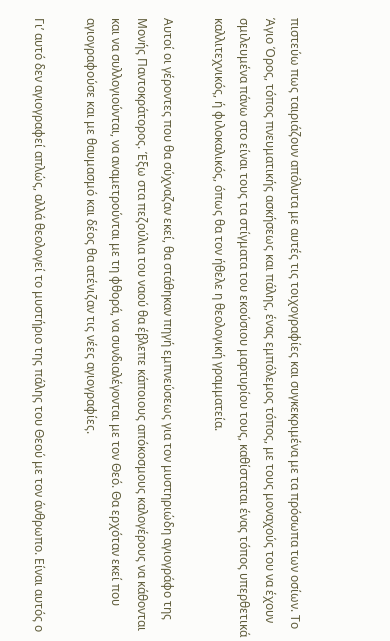πιστεύω πως ταιριάζουν απόλυτα με αυτές τις τοιχογραφίες και συγκεκριμένα με τα πρόσωπα των οσίων. Το Άγιο Όρος, τόπος πνευματικής ασκήσεως και πάλης, ένας εμπόλεμος τόπος, με τους μοναχούς του να έχουν σμιλευμένα πάνω στο είναι τους τα στίγματα του εκούσιου μαρτυρίου τους, καθίσταται ένας τόπος υπερθετικά καλλιτεχνικός, ή φιλοκαλικός, όπως θα τον ήθελε η θεολογική γραμματεία.

Αυτοί οι γέροντες που θα σύχναζαν εκεί, θα στάθηκαν πηγή εμπνεύσεως για τον μυστηριώδη αγιογράφο της Μονής Παντοκράτορος. Έξω στα πεζούλια του ναού θα έβλεπε κάποιους απόκοσμους καλογέρους να κάθονται και να συλλογιούνται, να αναμετρούνται με τη φθορά, να συνδιαλέγονται με τον Θεό. Θα ερχόταν εκεί που αγιογραφούσε και με θαυμασμό και δέος θα ατένιζαν τις νέες αγιογραφίες.

Γι’ αυτό δεν αγιογραφεί απλώς, αλλά θεολογεί το μυστήριο της πάλης του Θεού με τον άνθρωπο. Είναι αυτός ο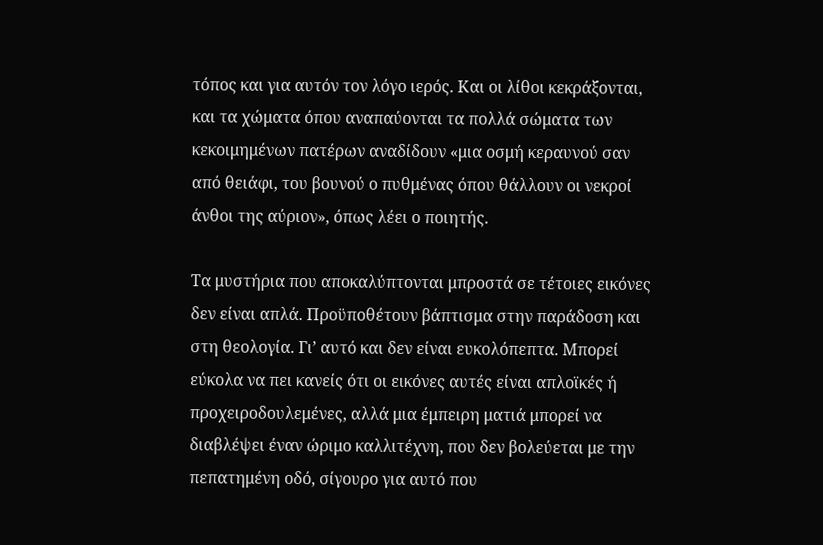τόπος και για αυτόν τον λόγο ιερός. Και οι λίθοι κεκράξονται, και τα χώματα όπου αναπαύονται τα πολλά σώματα των κεκοιμημένων πατέρων αναδίδουν «μια οσμή κεραυνού σαν από θειάφι, του βουνού ο πυθμένας όπου θάλλουν οι νεκροί άνθοι της αύριον», όπως λέει ο ποιητής.

Τα μυστήρια που αποκαλύπτονται μπροστά σε τέτοιες εικόνες δεν είναι απλά. Προϋποθέτουν βάπτισμα στην παράδοση και στη θεολογία. Γι’ αυτό και δεν είναι ευκολόπεπτα. Μπορεί εύκολα να πει κανείς ότι οι εικόνες αυτές είναι απλοϊκές ή προχειροδουλεμένες, αλλά μια έμπειρη ματιά μπορεί να διαβλέψει έναν ώριμο καλλιτέχνη, που δεν βολεύεται με την πεπατημένη οδό, σίγουρο για αυτό που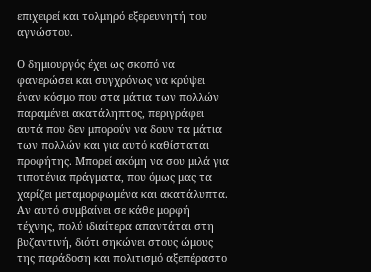επιχειρεί και τολμηρό εξερευνητή του αγνώστου.

Ο δημιουργός έχει ως σκοπό να φανερώσει και συγχρόνως να κρύψει έναν κόσμο που στα μάτια των πολλών παραμένει ακατάληπτος, περιγράφει αυτά που δεν μπορούν να δουν τα μάτια των πολλών και για αυτό καθίσταται προφήτης. Μπορεί ακόμη να σου μιλά για τιποτένια πράγματα, που όμως μας τα χαρίζει μεταμορφωμένα και ακατάλυπτα. Αν αυτό συμβαίνει σε κάθε μορφή τέχνης, πολύ ιδιαίτερα απαντάται στη βυζαντινή, διότι σηκώνει στους ώμους της παράδοση και πολιτισμό αξεπέραστο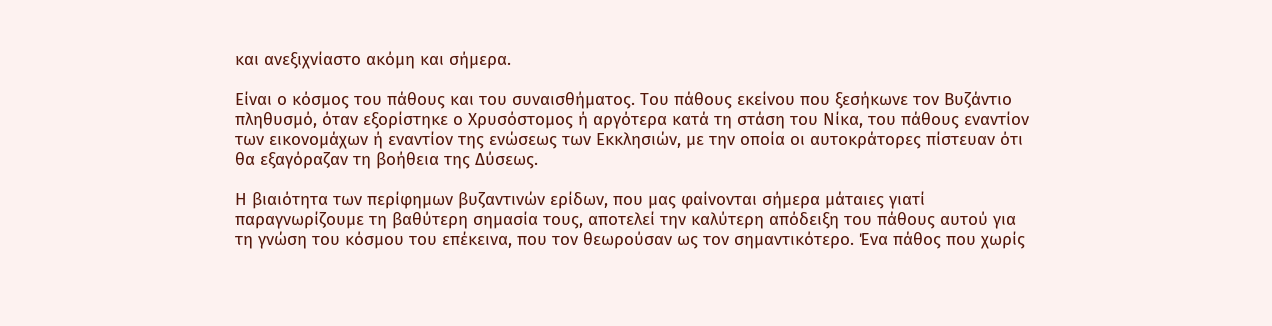και ανεξιχνίαστο ακόμη και σήμερα.

Είναι ο κόσμος του πάθους και του συναισθήματος. Του πάθους εκείνου που ξεσήκωνε τον Βυζάντιο πληθυσμό, όταν εξορίστηκε ο Χρυσόστομος ή αργότερα κατά τη στάση του Νίκα, του πάθους εναντίον των εικονομάχων ή εναντίον της ενώσεως των Εκκλησιών, με την οποία οι αυτοκράτορες πίστευαν ότι θα εξαγόραζαν τη βοήθεια της Δύσεως.

Η βιαιότητα των περίφημων βυζαντινών ερίδων, που μας φαίνονται σήμερα μάταιες γιατί παραγνωρίζουμε τη βαθύτερη σημασία τους, αποτελεί την καλύτερη απόδειξη του πάθους αυτού για τη γνώση του κόσμου του επέκεινα, που τον θεωρούσαν ως τον σημαντικότερο. Ένα πάθος που χωρίς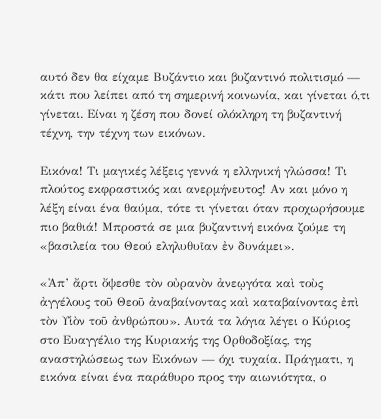αυτό δεν θα είχαμε Βυζάντιο και βυζαντινό πολιτισμό — κάτι που λείπει από τη σημερινή κοινωνία, και γίνεται ό,τι γίνεται. Είναι η ζέση που δονεί ολόκληρη τη βυζαντινή τέχνη, την τέχνη των εικόνων.

Εικόνα! Τι μαγικές λέξεις γεννά η ελληνική γλώσσα! Τι πλούτος εκφραστικός και ανερμήνευτος! Αν και μόνο η λέξη είναι ένα θαύμα, τότε τι γίνεται όταν προχωρήσουμε πιο βαθιά! Μπροστά σε μια βυζαντινή εικόνα ζούμε τη «βασιλεία του Θεού εληλυθυῖαν ἐν δυνάμει».

«Ἀπ’ ἄρτι ὄψεσθε τὸν οὐρανὸν ἀνεῳγότα καὶ τοὺς ἀγγέλους τοῦ Θεοῦ ἀναβαίνοντας καὶ καταβαίνοντας ἐπὶ τὸν Υἱὸν τοῦ ἀνθρώπου». Αυτά τα λόγια λέγει ο Κύριος στο Ευαγγέλιο της Κυριακής της Ορθοδοξίας, της αναστηλώσεως των Εικόνων — όχι τυχαία. Πράγματι, η εικόνα είναι ένα παράθυρο προς την αιωνιότητα, ο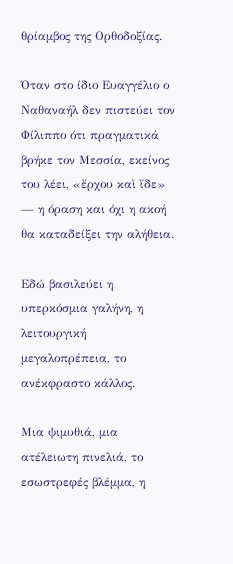θρίαμβος της Ορθοδοξίας.

Όταν στο ίδιο Ευαγγέλιο ο Ναθαναήλ δεν πιστεύει τον Φίλιππο ότι πραγματικά βρήκε τον Μεσσία, εκείνος του λέει, «ἔρχου καὶ ἴδε» — η όραση και όχι η ακοή θα καταδείξει την αλήθεια.

Εδώ βασιλεύει η υπερκόσμια γαλήνη, η λειτουργική μεγαλοπρέπεια, το ανέκφραστο κάλλος.

Μια ψιμυθιά, μια ατέλειωτη πινελιά, το εσωστρεφές βλέμμα, η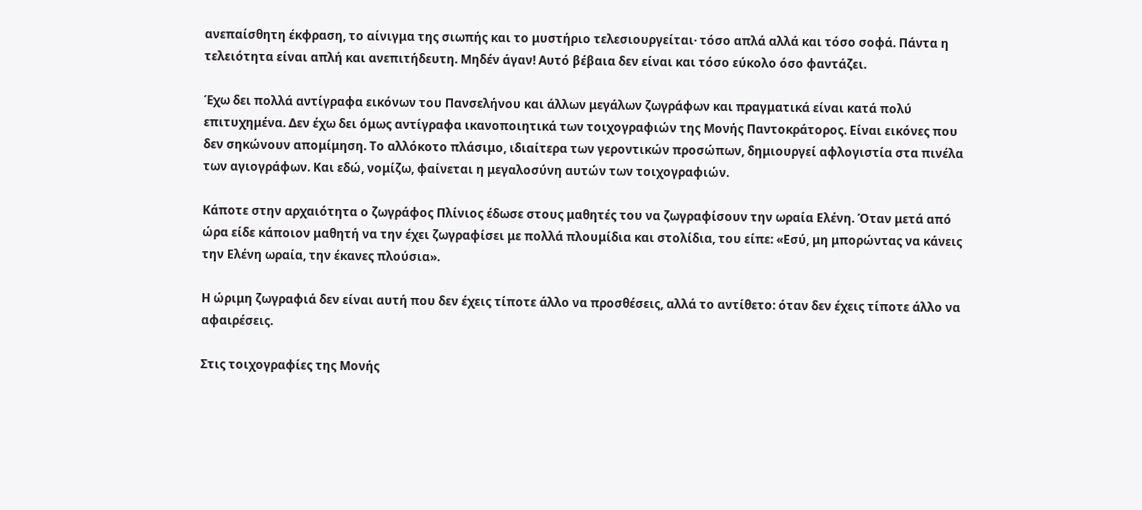ανεπαίσθητη έκφραση, το αίνιγμα της σιωπής και το μυστήριο τελεσιουργείται· τόσο απλά αλλά και τόσο σοφά. Πάντα η τελειότητα είναι απλή και ανεπιτήδευτη. Μηδέν άγαν! Αυτό βέβαια δεν είναι και τόσο εύκολο όσο φαντάζει.

Έχω δει πολλά αντίγραφα εικόνων του Πανσελήνου και άλλων μεγάλων ζωγράφων και πραγματικά είναι κατά πολύ επιτυχημένα. Δεν έχω δει όμως αντίγραφα ικανοποιητικά των τοιχογραφιών της Μονής Παντοκράτορος. Είναι εικόνες που δεν σηκώνουν απομίμηση. Το αλλόκοτο πλάσιμο, ιδιαίτερα των γεροντικών προσώπων, δημιουργεί αφλογιστία στα πινέλα των αγιογράφων. Και εδώ, νομίζω, φαίνεται η μεγαλοσύνη αυτών των τοιχογραφιών.

Κάποτε στην αρχαιότητα ο ζωγράφος Πλίνιος έδωσε στους μαθητές του να ζωγραφίσουν την ωραία Ελένη. Όταν μετά από ώρα είδε κάποιον μαθητή να την έχει ζωγραφίσει με πολλά πλουμίδια και στολίδια, του είπε: «Εσύ, μη μπορώντας να κάνεις την Ελένη ωραία, την έκανες πλούσια».

Η ώριμη ζωγραφιά δεν είναι αυτή που δεν έχεις τίποτε άλλο να προσθέσεις, αλλά το αντίθετο: όταν δεν έχεις τίποτε άλλο να αφαιρέσεις.

Στις τοιχογραφίες της Μονής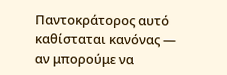Παντοκράτορος αυτό καθίσταται κανόνας — αν μπορούμε να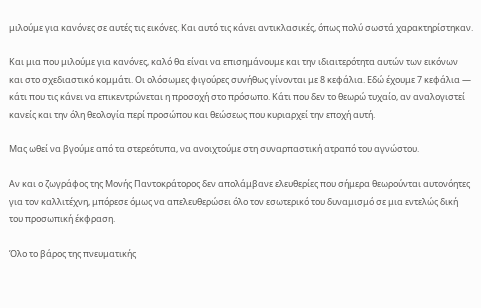μιλούμε για κανόνες σε αυτές τις εικόνες. Και αυτό τις κάνει αντικλασικές, όπως πολύ σωστά χαρακτηρίστηκαν.

Και μια που μιλούμε για κανόνες, καλό θα είναι να επισημάνουμε και την ιδιαιτερότητα αυτών των εικόνων και στο σχεδιαστικό κομμάτι. Οι ολόσωμες φιγούρες συνήθως γίνονται με 8 κεφάλια. Εδώ έχουμε 7 κεφάλια — κάτι που τις κάνει να επικεντρώνεται η προσοχή στο πρόσωπο. Κάτι που δεν το θεωρώ τυχαίο, αν αναλογιστεί κανείς και την όλη θεολογία περί προσώπου και θεώσεως που κυριαρχεί την εποχή αυτή.

Μας ωθεί να βγούμε από τα στερεότυπα, να ανοιχτούμε στη συναρπαστική ατραπό του αγνώστου.

Αν και ο ζωγράφος της Μονής Παντοκράτορος δεν απολάμβανε ελευθερίες που σήμερα θεωρούνται αυτονόητες για τον καλλιτέχνη, μπόρεσε όμως να απελευθερώσει όλο τον εσωτερικό του δυναμισμό σε μια εντελώς δική του προσωπική έκφραση.

Όλο το βάρος της πνευματικής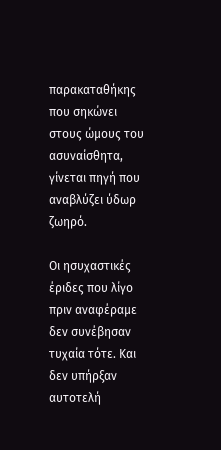παρακαταθήκης που σηκώνει στους ώμους του ασυναίσθητα, γίνεται πηγή που αναβλύζει ύδωρ ζωηρό.

Οι ησυχαστικές έριδες που λίγο πριν αναφέραμε δεν συνέβησαν τυχαία τότε. Και δεν υπήρξαν αυτοτελή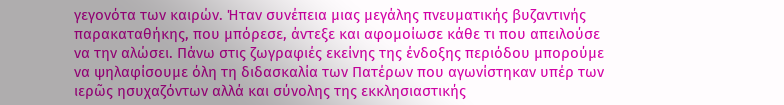γεγονότα των καιρών. Ήταν συνέπεια μιας μεγάλης πνευματικής βυζαντινής παρακαταθήκης, που μπόρεσε, άντεξε και αφομοίωσε κάθε τι που απειλούσε να την αλώσει. Πάνω στις ζωγραφιές εκείνης της ένδοξης περιόδου μπορούμε να ψηλαφίσουμε όλη τη διδασκαλία των Πατέρων που αγωνίστηκαν υπέρ των ιερῶς ησυχαζόντων αλλά και σύνολης της εκκλησιαστικής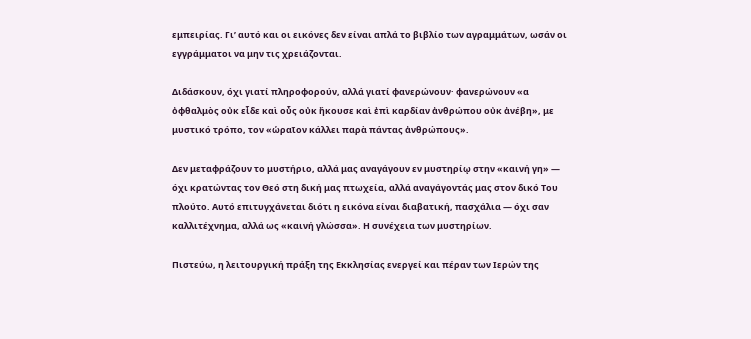εμπειρίας. Γι’ αυτό και οι εικόνες δεν είναι απλά το βιβλίο των αγραμμάτων, ωσάν οι εγγράμματοι να μην τις χρειάζονται.

Διδάσκουν, όχι γιατί πληροφορούν, αλλά γιατί φανερώνουν· φανερώνουν «α ὀφθαλμὸς οὐκ εἶδε καὶ οὖς οὐκ ἤκουσε καὶ ἐπὶ καρδίαν ἀνθρώπου οὐκ ἀνέβη», με μυστικό τρόπο, τον «ὡραῖον κάλλει παρὰ πάντας ἀνθρώπους».

Δεν μεταφράζουν το μυστήριο, αλλά μας αναγάγουν εν μυστηρίῳ στην «καινή γη» — όχι κρατώντας τον Θεό στη δική μας πτωχεία, αλλά αναγάγοντάς μας στον δικό Του πλούτο. Αυτό επιτυγχάνεται διότι η εικόνα είναι διαβατική, πασχάλια — όχι σαν καλλιτέχνημα, αλλά ως «καινή γλώσσα». Η συνέχεια των μυστηρίων.

Πιστεύω, η λειτουργική πράξη της Εκκλησίας ενεργεί και πέραν των Ιερών της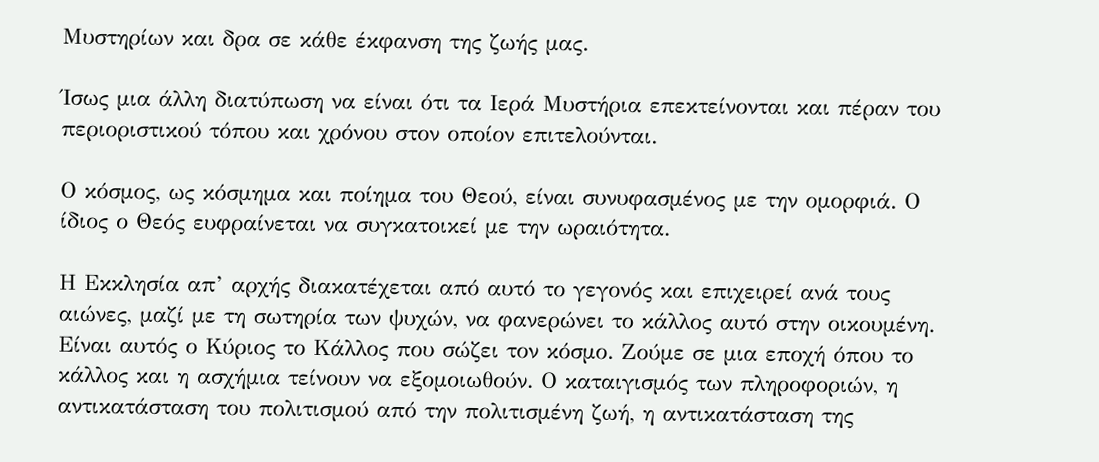Μυστηρίων και δρα σε κάθε έκφανση της ζωής μας.

Ίσως μια άλλη διατύπωση να είναι ότι τα Ιερά Μυστήρια επεκτείνονται και πέραν του περιοριστικού τόπου και χρόνου στον οποίον επιτελούνται.

Ο κόσμος, ως κόσμημα και ποίημα του Θεού, είναι συνυφασμένος με την ομορφιά. Ο ίδιος ο Θεός ευφραίνεται να συγκατοικεί με την ωραιότητα.

Η Εκκλησία απ’ αρχής διακατέχεται από αυτό το γεγονός και επιχειρεί ανά τους αιώνες, μαζί με τη σωτηρία των ψυχών, να φανερώνει το κάλλος αυτό στην οικουμένη. Είναι αυτός ο Κύριος το Κάλλος που σώζει τον κόσμο. Ζούμε σε μια εποχή όπου το κάλλος και η ασχήμια τείνουν να εξομοιωθούν. Ο καταιγισμός των πληροφοριών, η αντικατάσταση του πολιτισμού από την πολιτισμένη ζωή, η αντικατάσταση της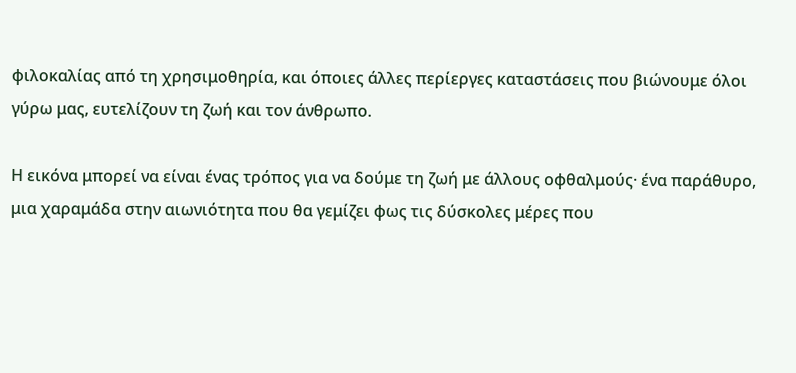φιλοκαλίας από τη χρησιμοθηρία, και όποιες άλλες περίεργες καταστάσεις που βιώνουμε όλοι γύρω μας, ευτελίζουν τη ζωή και τον άνθρωπο.

Η εικόνα μπορεί να είναι ένας τρόπος για να δούμε τη ζωή με άλλους οφθαλμούς· ένα παράθυρο, μια χαραμάδα στην αιωνιότητα που θα γεμίζει φως τις δύσκολες μέρες που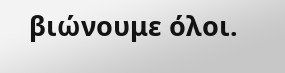βιώνουμε όλοι.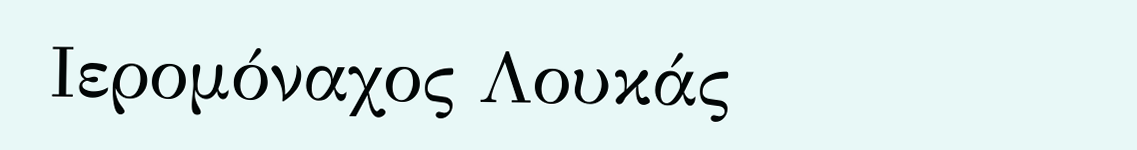Ιερομόναχος Λουκάς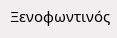Ξενοφωντινός